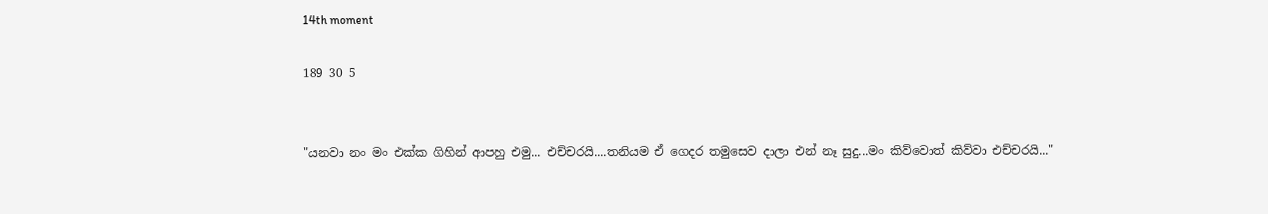14th moment

189 30 5


"යනවා නං මං එක්ක ගිහින් ආපහු එමු... එච්චරයි....තනියම ඒ ගෙදර තමුසෙව දාලා එන් නෑ සුදු...මං කිව්වොත් කිව්වා එච්චරයි..."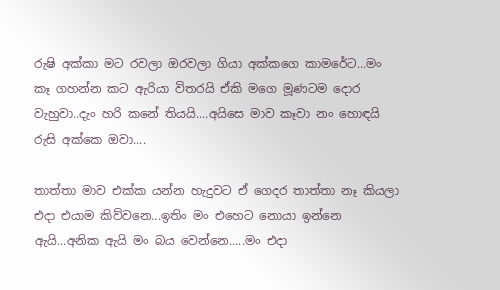රුෂි අක්කා මට රවලා ඔරවලා ගියා අක්කගෙ කාමරේට...මං කෑ ගහන්න කට ඇරියා විතරයි ඒකි මගෙ මූණටම දොර වැහුවා..දැං හරි කනේ තියයි....අයිසෙ මාව කෑවා නං හොඳයි රුසි අක්කෙ ඔවා....

තාත්තා මාව එක්ක යන්න හැදුවට ඒ ගෙදර තාත්තා නෑ කියලා එදා එයාම කිව්වනෙ...ඉතිං මං එහෙට නොයා ඉන්නෙ ඇයි...අනික ඇයි මං බය වෙන්නෙ.....මං එදා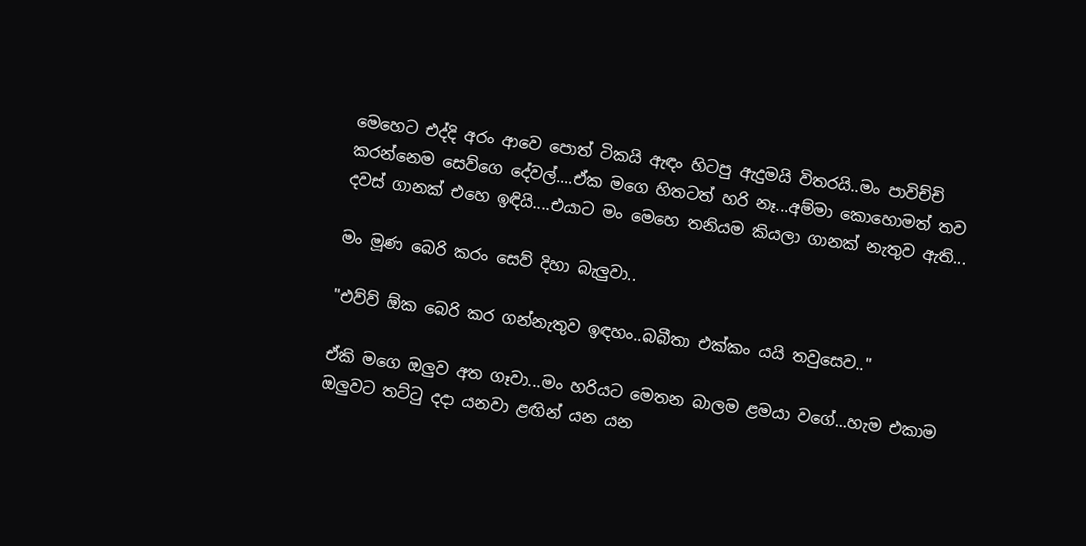මෙහෙට එද්දි අරං ආවෙ පොත් ටිකයි ඇඳං හිටපු ඇදුමයි විතරයි..මං පාවිච්චි කරන්නෙම සෙව්ගෙ දේවල්....ඒක මගෙ හිතටත් හරි නෑ...අම්මා කොහොමත් තව දවස් ගානක් එහෙ ඉඳියි....එයාට මං මෙහෙ තනියම කියලා ගානක් නැතුව ඇති...

මං මූණ බෙරි කරං සෙව් දිහා බැලුවා..

"එව්ව් ඕක බෙරි කර ගන්නැතුව ඉඳහං..බබීතා එක්කං යයි තවුසෙව.."

ඒකි මගෙ ඔලුව අත ගෑවා...මං හරියට මෙතන බාලම ළමයා වගේ...හැම එකාම ඔලුවට තට්ටු දදා යනවා ළඟින් යන යන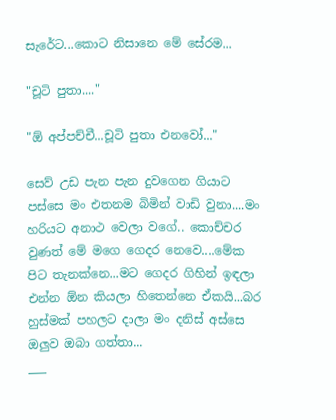සැරේට...කොට නිසානෙ මේ සේරම...

"චූටි පුතා...."

"ඕ අප්පච්චී...චූටි පුතා එනවෝ..."

සෙව් උඩ පැන පැන දුවගෙන ගියාට පස්සෙ මං එතනම බිමින් වාඩි වුනා....මං හරියට අනාථ වෙලා වගේ.. කොච්චර වුණත් මේ මගෙ ගෙදර නෙවෙ....මේක පිට තැනක්නෙ...මට ගෙදර ගිහින් ඉඳලා එන්න ඕන කියලා හිතෙන්නෙ ඒකයි...බර හුස්මක් පහලට දාලා මං දනිස් අස්සෙ ඔලුව ඔබා ගත්තා...
___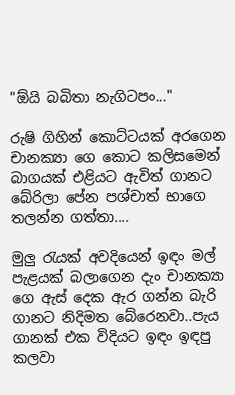"ඕයි බබිතා නැගිටපං..."

රුෂි ගිහින් කොට්ටයක් අරගෙන චානක්‍යා ගෙ කොට කලිසමෙන් බාගයක් එළියට ඇවිත් ගානට බේරිලා පේන පශ්චාත් භාගෙ තලන්න ගත්තා....

මුලු රැයක් අවදියෙන් ඉඳං මල් පැළයක් බලාගෙන දැං චානක්‍යා ගෙ ඇස් දෙක ඇර ගන්න බැරි ගානට නිදිමත බේරෙනවා..පැය ගානක් එක විදියට ඉඳං ඉඳපු කලවා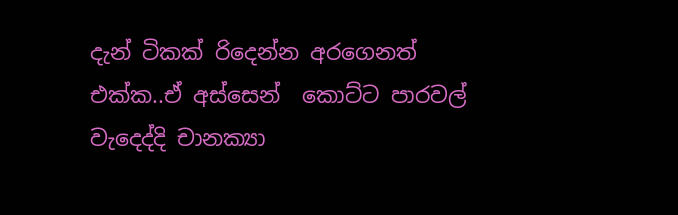දැන් ටිකක් රිදෙන්න අරගෙනත් එක්ක..ඒ අස්සෙන්  කොට්ට පාරවල් වැදෙද්දි චානක්‍යා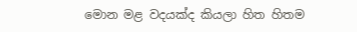මොන මළ වදයක්ද කියලා හිත හිතම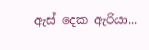ඇස් දෙක ඇරියා...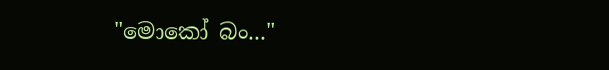"මොකෝ බං..."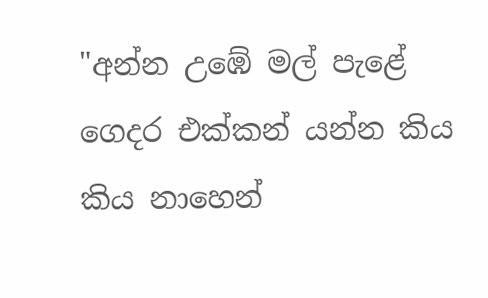"අන්න උඹේ මල් පැළේ ගෙදර එක්කන් යන්න කිය කිය නාහෙන්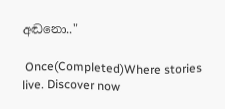අඬනො.."

 Once(Completed)Where stories live. Discover now